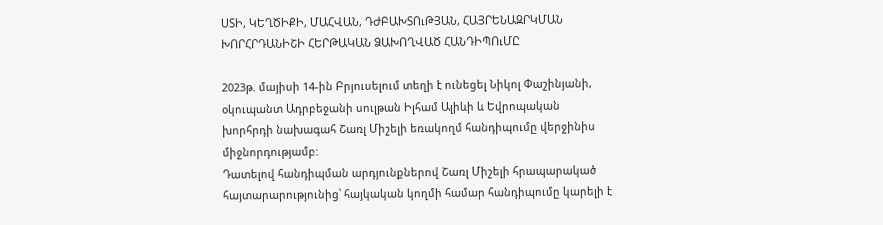ՍՏԻ, ԿԵՂԾԻՔԻ, ՄԱՀՎԱՆ, ԴԺԲԱԽՏՈւԹՅԱՆ, ՀԱՅՐԵՆԱԶՐԿՄԱՆ ԽՈՐՀՐԴԱՆԻՇԻ ՀԵՐԹԱԿԱՆ ՁԱԽՈՂՎԱԾ ՀԱՆԴԻՊՈւՄԸ

2023թ. մայիսի 14-ին Բրյուսելում տեղի է ունեցել Նիկոլ Փաշինյանի, օկուպանտ Ադրբեջանի սուլթան Իլհամ Ալիևի և Եվրոպական խորհրդի նախագահ Շառլ Միշելի եռակողմ հանդիպումը վերջինիս միջնորդությամբ:
Դատելով հանդիպման արդյունքներով Շառլ Միշելի հրապարակած հայտարարությունից՝ հայկական կողմի համար հանդիպումը կարելի է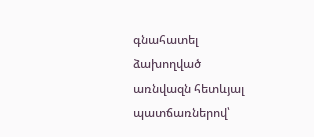գնահատել ձախողված առնվազն հետևյալ պատճառներով՝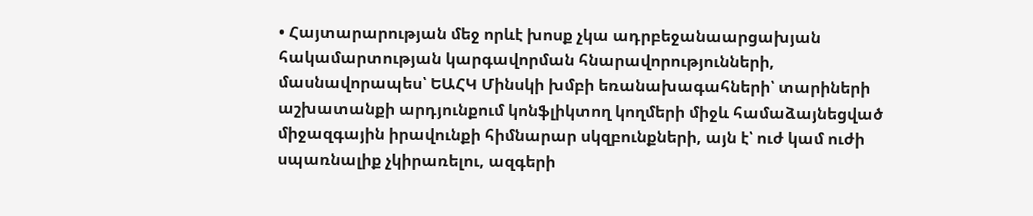• Հայտարարության մեջ որևէ խոսք չկա ադրբեջանաարցախյան հակամարտության կարգավորման հնարավորությունների, մասնավորապես՝ ԵԱՀԿ Մինսկի խմբի եռանախագահների՝ տարիների աշխատանքի արդյունքում կոնֆլիկտող կողմերի միջև համաձայնեցված միջազգային իրավունքի հիմնարար սկզբունքների, այն է՝ ուժ կամ ուժի սպառնալիք չկիրառելու, ազգերի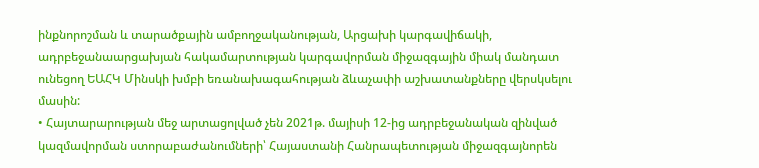ինքնորոշման և տարածքային ամբողջականության, Արցախի կարգավիճակի, ադրբեջանաարցախյան հակամարտության կարգավորման միջազգային միակ մանդատ ունեցող ԵԱՀԿ Մինսկի խմբի եռանախագահության ձևաչափի աշխատանքները վերսկսելու մասին:
• Հայտարարության մեջ արտացոլված չեն 2021թ. մայիսի 12-ից ադրբեջանական զինված կազմավորման ստորաբաժանումների՝ Հայաստանի Հանրապետության միջազգայնորեն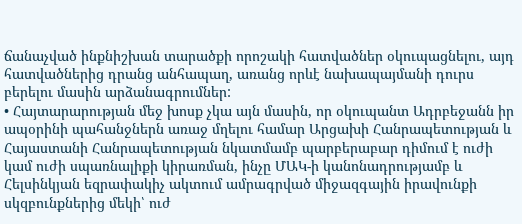ճանաչված ինքնիշխան տարածքի որոշակի հատվածներ օկուպացնելու, այդ հատվածներից դրանց անհապաղ, առանց որևէ նախապայմանի դուրս բերելու մասին արձանագրումներ:
• Հայտարարության մեջ խոսք չկա այն մասին, որ օկուպանտ Ադրբեջանն իր ապօրինի պահանջներն առաջ մղելու համար Արցախի Հանրապետության և Հայաստանի Հանրապետության նկատմամբ պարբերաբար դիմում է ուժի կամ ուժի սպառնալիքի կիրառման, ինչը ՄԱԿ-ի կանոնադրությամբ և Հելսինկյան եզրափակիչ ակտում ամրագրված միջազգային իրավունքի սկզբունքներից մեկի՝ ուժ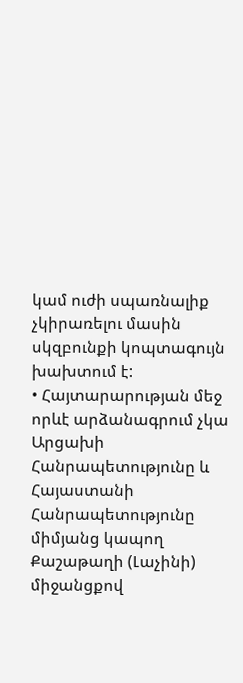կամ ուժի սպառնալիք չկիրառելու մասին սկզբունքի կոպտագույն խախտում է:
• Հայտարարության մեջ որևէ արձանագրում չկա Արցախի Հանրապետությունը և Հայաստանի Հանրապետությունը միմյանց կապող Քաշաթաղի (Լաչինի) միջանցքով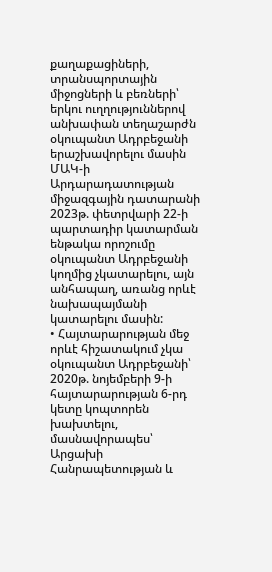քաղաքացիների, տրանսպորտային միջոցների և բեռների՝ երկու ուղղություններով անխափան տեղաշարժն օկուպանտ Ադրբեջանի երաշխավորելու մասին ՄԱԿ-ի Արդարադատության միջազգային դատարանի 2023թ. փետրվարի 22-ի պարտադիր կատարման ենթակա որոշումը օկուպանտ Ադրբեջանի կողմից չկատարելու, այն անհապաղ, առանց որևէ նախապայմանի կատարելու մասին:
• Հայտարարության մեջ որևէ հիշատակում չկա օկուպանտ Ադրբեջանի՝ 2020թ. նոյեմբերի 9-ի հայտարարության 6-րդ կետը կոպտորեն խախտելու, մասնավորապես՝ Արցախի Հանրապետության և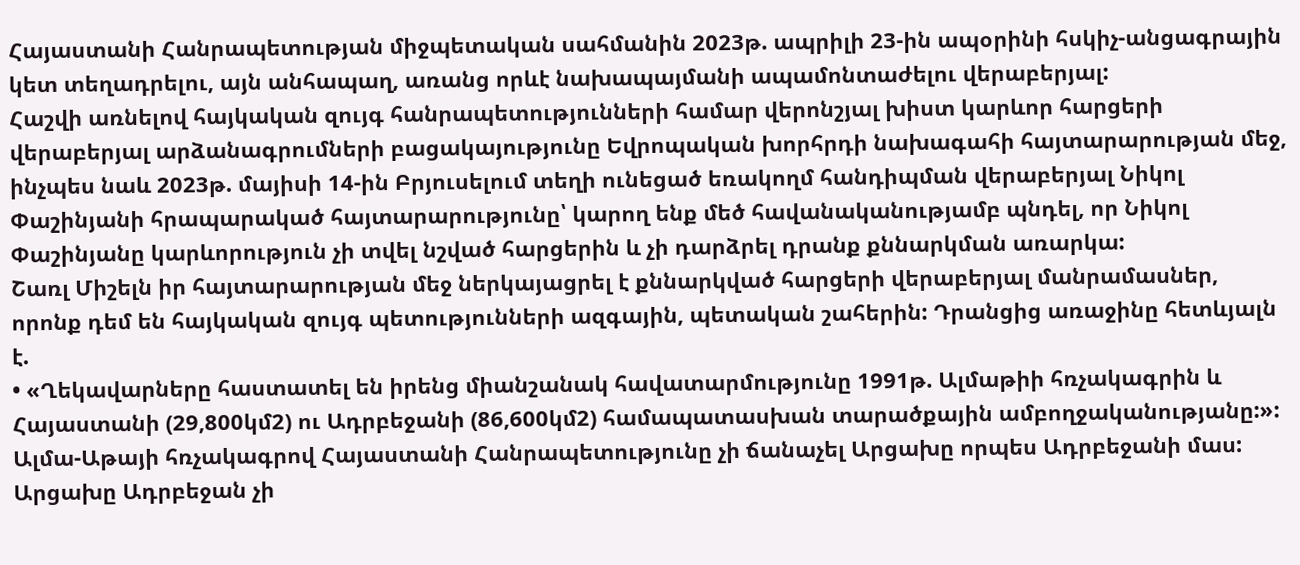Հայաստանի Հանրապետության միջպետական սահմանին 2023թ. ապրիլի 23-ին ապօրինի հսկիչ-անցագրային կետ տեղադրելու, այն անհապաղ, առանց որևէ նախապայմանի ապամոնտաժելու վերաբերյալ:
Հաշվի առնելով հայկական զույգ հանրապետությունների համար վերոնշյալ խիստ կարևոր հարցերի վերաբերյալ արձանագրումների բացակայությունը Եվրոպական խորհրդի նախագահի հայտարարության մեջ, ինչպես նաև 2023թ. մայիսի 14-ին Բրյուսելում տեղի ունեցած եռակողմ հանդիպման վերաբերյալ Նիկոլ Փաշինյանի հրապարակած հայտարարությունը՝ կարող ենք մեծ հավանականությամբ պնդել, որ Նիկոլ Փաշինյանը կարևորություն չի տվել նշված հարցերին և չի դարձրել դրանք քննարկման առարկա:
Շառլ Միշելն իր հայտարարության մեջ ներկայացրել է քննարկված հարցերի վերաբերյալ մանրամասներ, որոնք դեմ են հայկական զույգ պետությունների ազգային, պետական շահերին: Դրանցից առաջինը հետևյալն է.
• «Ղեկավարները հաստատել են իրենց միանշանակ հավատարմությունը 1991թ. Ալմաթիի հռչակագրին և Հայաստանի (29,800կմ2) ու Ադրբեջանի (86,600կմ2) համապատասխան տարածքային ամբողջականությանը:»:
Ալմա-Աթայի հռչակագրով Հայաստանի Հանրապետությունը չի ճանաչել Արցախը որպես Ադրբեջանի մաս:
Արցախը Ադրբեջան չի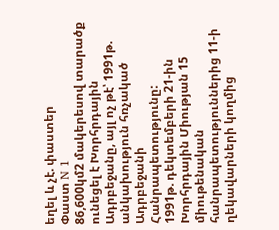եղել և չէ. փաստեր
Փաստ N 1
86,600կմ2 մակերեսով տարածք ունեցել է Խորհրդային Ադրբեջանը, այլ ոչ թէ՝ 1991թ. անկախություն հռչակած Ադրբեջանի Հանրապետությունը:
1991թ. դեկտեմբերի 21-ին Խորհրդային Միության 15 միութենական հանրապետություններից 11-ի ղեկավարների կողմից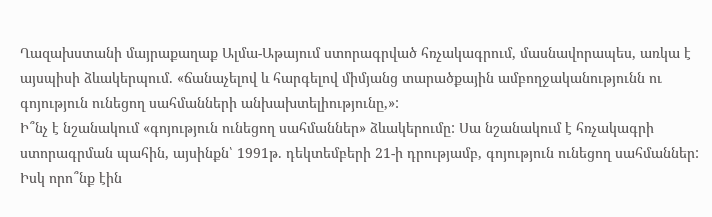Ղազախստանի մայրաքաղաք Ալմա-Աթայում ստորագրված հռչակագրում, մասնավորապես, առկա է այսպիսի ձևակերպում. «ճանաչելով և հարգելով միմյանց տարածքային ամբողջականությունն ու գոյություն ունեցող սահմանների անխախտելիությունը,»:
Ի՞նչ է նշանակում «գոյություն ունեցող սահմաններ» ձևակերումը: Սա նշանակում է հռչակագրի ստորագրման պահին, այսինքն՝ 1991թ. դեկտեմբերի 21-ի դրությամբ, գոյություն ունեցող սահմաններ: Իսկ որո՞նք էին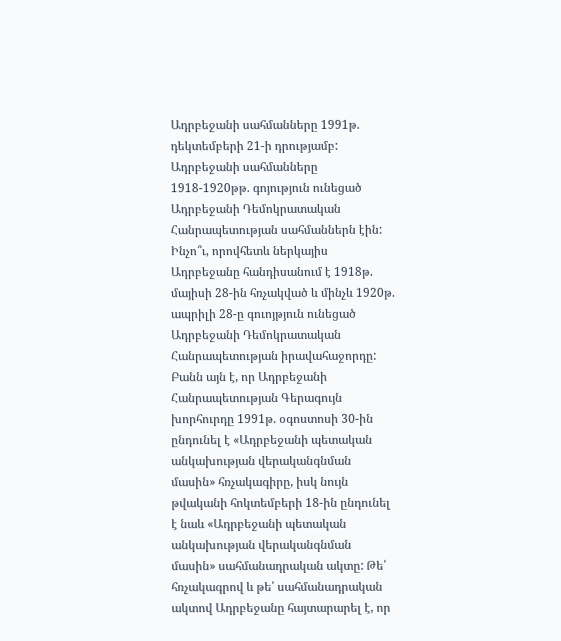Ադրբեջանի սահմանները 1991թ. դեկտեմբերի 21-ի դրությամբ: Ադրբեջանի սահմանները 1918-1920թթ. գոյություն ունեցած Ադրբեջանի Դեմոկրատական Հանրապետության սահմաններն էին: Ինչո՞ւ, որովհետև ներկայիս Ադրբեջանը հանդիսանում է 1918թ. մայիսի 28-ին հռչակված և մինչև 1920թ. ապրիլի 28-ը գուոյթյուն ունեցած Ադրբեջանի Դեմոկրատական Հանրապետության իրավահաջորդը:
Բանն այն է, որ Ադրբեջանի Հանրապետության Գերագույն խորհուրդը 1991թ. օգոստոսի 30-ին ընդունել է «Ադրբեջանի պետական անկախության վերականգնման մասին» հռչակագիրը, իսկ նույն թվականի հոկտեմբերի 18-ին ընդունել է նաև «Ադրբեջանի պետական անկախության վերականգնման մասին» սահմանադրական ակտը: Թե՛ հռչակագրով և թե՛ սահմանադրական ակտով Ադրբեջանը հայտարարել է, որ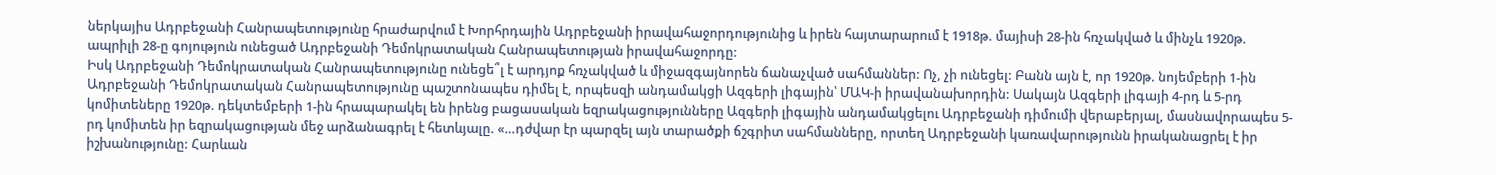ներկայիս Ադրբեջանի Հանրապետությունը հրաժարվում է Խորհրդային Ադրբեջանի իրավահաջորդությունից և իրեն հայտարարում է 1918թ. մայիսի 28-ին հռչակված և մինչև 1920թ. ապրիլի 28-ը գոյություն ունեցած Ադրբեջանի Դեմոկրատական Հանրապետության իրավահաջորդը:
Իսկ Ադրբեջանի Դեմոկրատական Հանրապետությունը ունեցե՞լ է արդյոք հռչակված և միջազգայնորեն ճանաչված սահմաններ: Ոչ, չի ունեցել: Բանն այն է, որ 1920թ. նոյեմբերի 1-ին Ադրբեջանի Դեմոկրատական Հանրապետությունը պաշտոնապես դիմել է, որպեսզի անդամակցի Ազգերի լիգային՝ ՄԱԿ-ի իրավանախորդին: Սակայն Ազգերի լիգայի 4-րդ և 5-րդ կոմիտեները 1920թ. դեկտեմբերի 1-ին հրապարակել են իրենց բացասական եզրակացությունները Ազգերի լիգային անդամակցելու Ադրբեջանի դիմումի վերաբերյալ, մասնավորապես 5-րդ կոմիտեն իր եզրակացության մեջ արձանագրել է հետևյալը. «…դժվար էր պարզել այն տարածքի ճշգրիտ սահմանները, որտեղ Ադրբեջանի կառավարությունն իրականացրել է իր իշխանությունը: Հարևան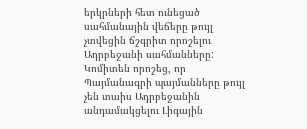երկրների հետ ունեցած սահմանային վեճերը թույլ չտվեցին ճշգրիտ որոշելու Ադրբեջանի սահմանները: Կոմիտեն որոշեց, որ Պայմանագրի պայմանները թույլ չեն տաիս Ադրբեջանին անդամակցելու Լիգային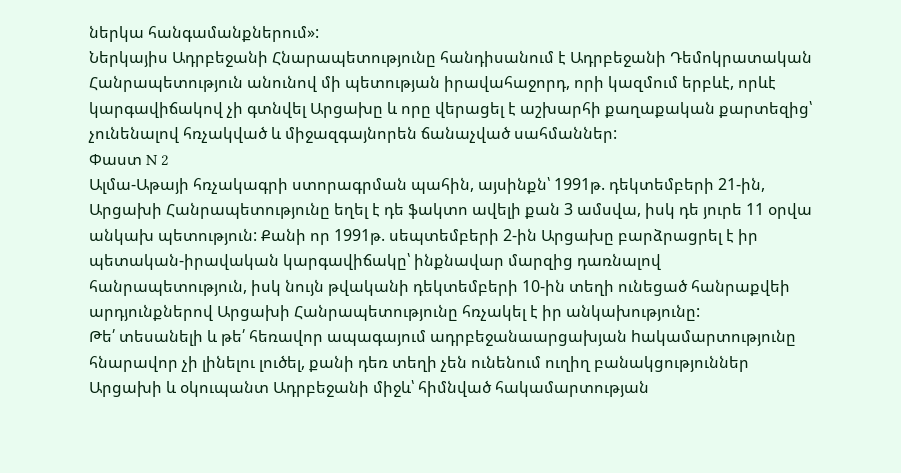ներկա հանգամանքներում»:
Ներկայիս Ադրբեջանի Հնարապետությունը հանդիսանում է Ադրբեջանի Դեմոկրատական Հանրապետություն անունով մի պետության իրավահաջորդ, որի կազմում երբևէ, որևէ կարգավիճակով չի գտնվել Արցախը և որը վերացել է աշխարհի քաղաքական քարտեզից՝ չունենալով հռչակված և միջազգայնորեն ճանաչված սահմաններ:
Փաստ N 2
Ալմա-Աթայի հռչակագրի ստորագրման պահին, այսինքն՝ 1991թ. դեկտեմբերի 21-ին, Արցախի Հանրապետությունը եղել է դե ֆակտո ավելի քան 3 ամսվա, իսկ դե յուրե 11 օրվա անկախ պետություն: Քանի որ 1991թ. սեպտեմբերի 2-ին Արցախը բարձրացրել է իր պետական-իրավական կարգավիճակը՝ ինքնավար մարզից դառնալով հանրապետություն, իսկ նույն թվականի դեկտեմբերի 10-ին տեղի ունեցած հանրաքվեի արդյունքներով Արցախի Հանրապետությունը հռչակել է իր անկախությունը:
Թե՛ տեսանելի և թե՛ հեռավոր ապագայում ադրբեջանաարցախյան hակամարտությունը հնարավոր չի լինելու լուծել, քանի դեռ տեղի չեն ունենում ուղիղ բանակցություններ Արցախի և օկուպանտ Ադրբեջանի միջև՝ հիմնված հակամարտության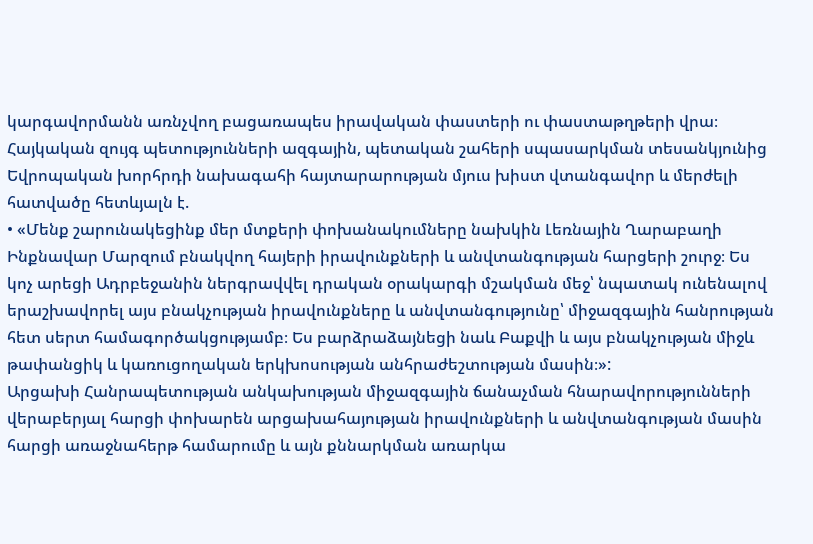կարգավորմանն առնչվող բացառապես իրավական փաստերի ու փաստաթղթերի վրա։
Հայկական զույգ պետությունների ազգային, պետական շահերի սպասարկման տեսանկյունից Եվրոպական խորհրդի նախագահի հայտարարության մյուս խիստ վտանգավոր և մերժելի հատվածը հետևյալն է.
• «Մենք շարունակեցինք մեր մտքերի փոխանակումները նախկին Լեռնային Ղարաբաղի Ինքնավար Մարզում բնակվող հայերի իրավունքների և անվտանգության հարցերի շուրջ։ Ես կոչ արեցի Ադրբեջանին ներգրավվել դրական օրակարգի մշակման մեջ՝ նպատակ ունենալով երաշխավորել այս բնակչության իրավունքները և անվտանգությունը՝ միջազգային հանրության հետ սերտ համագործակցությամբ։ Ես բարձրաձայնեցի նաև Բաքվի և այս բնակչության միջև թափանցիկ և կառուցողական երկխոսության անհրաժեշտության մասին։»:
Արցախի Հանրապետության անկախության միջազգային ճանաչման հնարավորությունների վերաբերյալ հարցի փոխարեն արցախահայության իրավունքների և անվտանգության մասին հարցի առաջնահերթ համարումը և այն քննարկման առարկա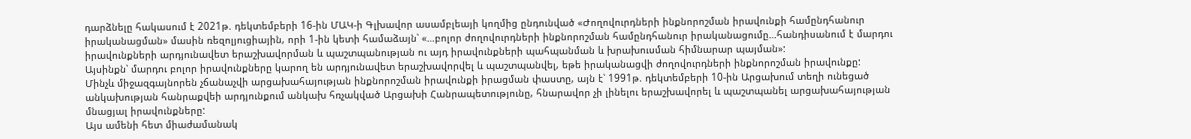դարձնելը հակասում է 2021թ. դեկտեմբերի 16-ին ՄԱԿ-ի Գլխավոր ասամբլեայի կողմից ընդունված «Ժողովուրդների ինքնորոշման իրավունքի համընդհանուր իրականացման» մասին ռեզոլյուցիային, որի 1-ին կետի համաձայն՝ «…բոլոր ժողովուրդների ինքնորոշման համընդհանուր իրականացումը…հանդիսանում է մարդու իրավունքների արդյունավետ երաշխավորման և պաշտպանության ու այդ իրավունքների պահպանման և խրախուսման հիմնարար պայման»:
Այսինքն՝ մարդու բոլոր իրավունքները կարող են արդյունավետ երաշխավորվել և պաշտպանվել, եթե իրականացվի ժողովուրդների ինքնորոշման իրավունքը:
Մինչև միջազգայնորեն չճանաչվի արցախահայության ինքնորոշման իրավունքի իրացման փաստը, այն է՝ 1991թ. դեկտեմբերի 10-ին Արցախում տեղի ունեցած անկախության հանրաքվեի արդյունքում անկախ հռչակված Արցախի Հանրապետությունը, հնարավոր չի լինելու երաշխավորել և պաշտպանել արցախահայության մնացյալ իրավունքները:
Այս ամենի հետ միաժամանակ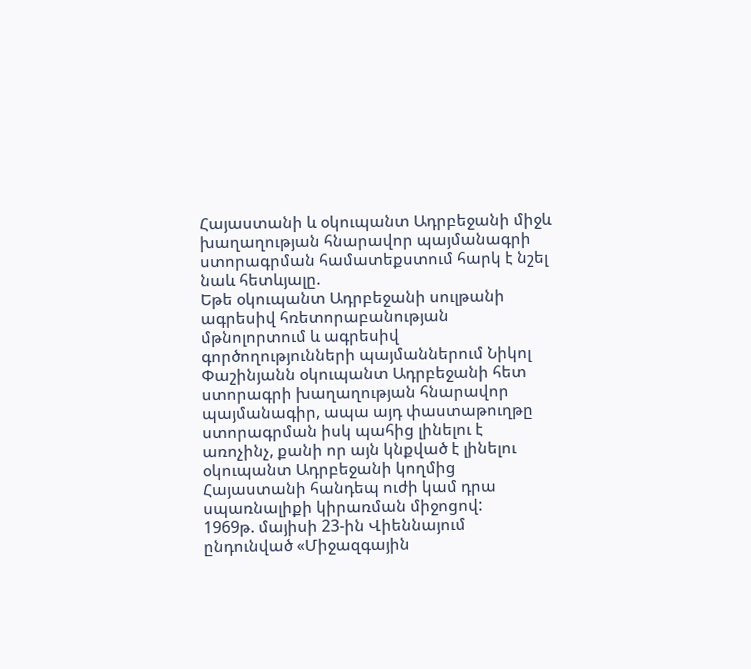Հայաստանի և օկուպանտ Ադրբեջանի միջև խաղաղության հնարավոր պայմանագրի ստորագրման համատեքստում հարկ է նշել նաև հետևյալը.
Եթե օկուպանտ Ադրբեջանի սուլթանի ագրեսիվ հռետորաբանության մթնոլորտում և ագրեսիվ գործողությունների պայմաններում Նիկոլ Փաշինյանն օկուպանտ Ադրբեջանի հետ ստորագրի խաղաղության հնարավոր պայմանագիր, ապա այդ փաստաթուղթը ստորագրման իսկ պահից լինելու է առոչինչ, քանի որ այն կնքված է լինելու օկուպանտ Ադրբեջանի կողմից Հայաստանի հանդեպ ուժի կամ դրա սպառնալիքի կիրառման միջոցով:
1969թ. մայիսի 23-ին Վիեննայում ընդունված «Միջազգային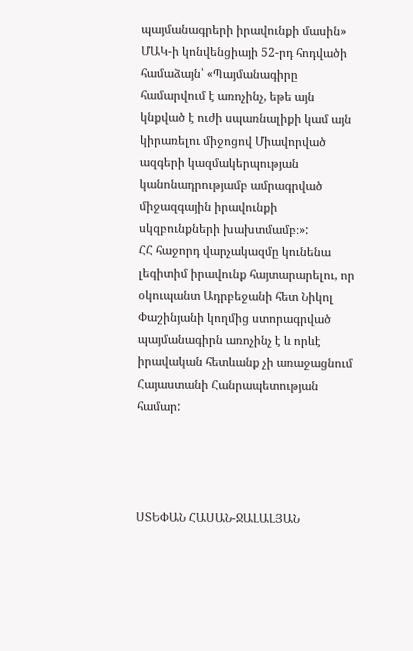պայմանագրերի իրավունքի մասին» ՄԱԿ-ի կոնվենցիայի 52-րդ հոդվածի համաձայն՝ «Պայմանագիրը համարվում է առոչինչ, եթե այն կնքված է ուժի սպառնալիքի կամ այն կիրառելու միջոցով Միավորված ազգերի կազմակերպության կանոնադրությամբ ամրագրված միջազգային իրավունքի սկզբունքների խախտմամբ։»:
ՀՀ հաջորդ վարչակազմը կունենա լեգիտիմ իրավունք հայտարարելու, որ օկուպանտ Ադրբեջանի հետ Նիկոլ Փաշինյանի կողմից ստորագրված պայմանագիրն առոչինչ է և որևէ իրավական հետևանք չի առաջացնում Հայաստանի Հանրապետության համար:




ՍՏԵՓԱՆ ՀԱՍԱՆ-ՋԱԼԱԼՅԱՆ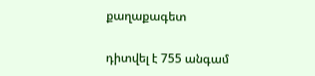քաղաքագետ

դիտվել է 755 անգամ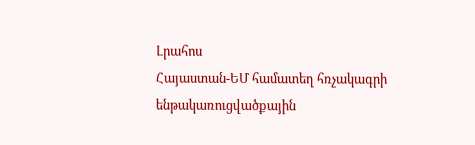Լրահոս
Հայաստան-ԵՄ համատեղ հռչակագրի ենթակառուցվածքային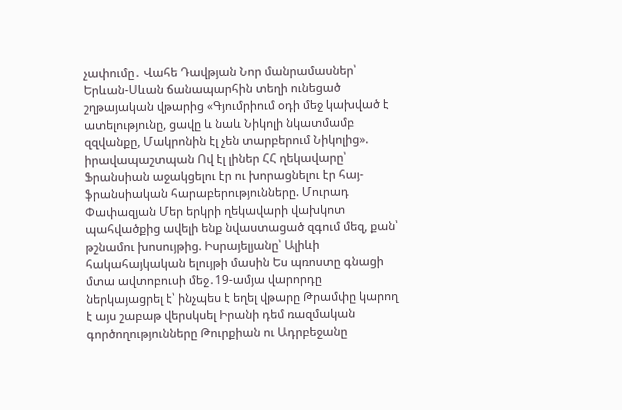չափումը․ Վահե Դավթյան Նոր մանրամասներ՝ Երևան-Սևան ճանապարհին տեղի ունեցած շղթայական վթարից «Գյումրիում օդի մեջ կախված է ատելությունը, ցավը և նաև Նիկոլի նկատմամբ զզվանքը, Մակրոնին էլ չեն տարբերում Նիկոլից». իրավապաշտպան Ով էլ լիներ ՀՀ ղեկավարը՝ Ֆրանսիան աջակցելու էր ու խորացնելու էր հայ-ֆրանսիական հարաբերությունները. Մուրադ Փափազյան Մեր երկրի ղեկավարի վախկոտ պահվածքից ավելի ենք նվաստացած զգում մեզ, քան՝ թշնամու խոսույթից. Իսրայելյանը՝ Ալիևի հակահայկական ելույթի մասին Ես պռոստը գնացի մտա ավտոբուսի մեջ․19-ամյա վարորդը ներկայացրել է՝ ինչպես է եղել վթարը Թրամփը կարող է այս շաբաթ վերսկսել Իրանի դեմ ռազմական գործողությունները Թուրքիան ու Ադրբեջանը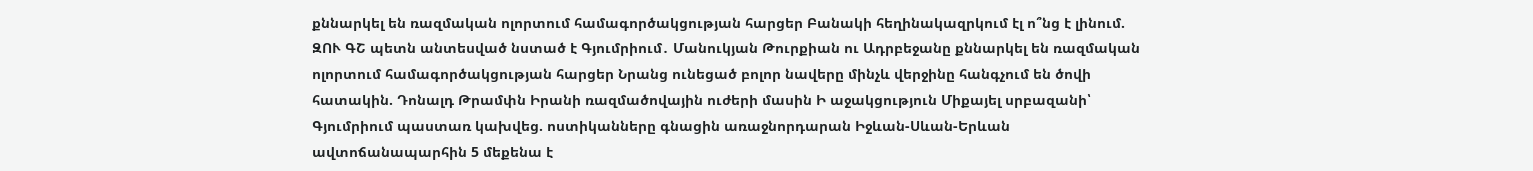քննարկել են ռազմական ոլորտում համագործակցության հարցեր Բանակի հեղինակազրկում էլ ո՞նց է լինում. ԶՈՒ ԳՇ պետն անտեսված նստած է Գյումրիում․ Մանուկյան Թուրքիան ու Ադրբեջանը քննարկել են ռազմական ոլորտում համագործակցության հարցեր Նրանց ունեցած բոլոր նավերը մինչև վերջինը հանգչում են ծովի հատակին. Դոնալդ Թրամփն Իրանի ռազմածովային ուժերի մասին Ի աջակցություն Միքայել սրբազանի՝ Գյումրիում պաստառ կախվեց. ոստիկանները գնացին առաջնորդարան Իջևան-Սևան-Երևան ավտոճանապարհին 5 մեքենա է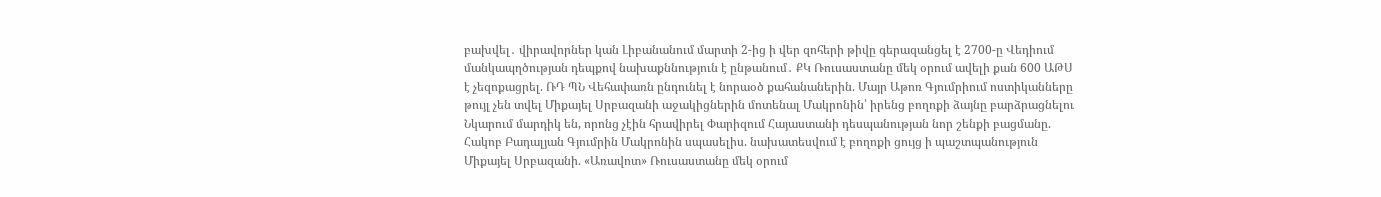բախվել․ վիրավորներ կան Լիբանանում մարտի 2-ից ի վեր զոհերի թիվը գերազանցել է 2700-ը Վեդիում մանկապղծության դեպքով նախաքննություն է ընթանում․ ՔԿ Ռուսաստանը մեկ օրում ավելի քան 600 ԱԹՍ է չեզոքացրել. ՌԴ ՊՆ Վեհափառն ընդունել է նորաօծ քահանաներին. Մայր Աթոռ Գյումրիում ոստիկանները թույլ չեն տվել Միքայել Սրբազանի աջակիցներին մոտենալ Մակրոնին՝ իրենց բողոքի ձայնը բարձրացնելու Նկարում մարդիկ են, որոնց չէին հրավիրել Փարիզում Հայաստանի դեսպանության նոր շենքի բացմանը. Հակոբ Բադալյան Գյումրին Մակրոնին սպասելիս. նախատեսվում է բողոքի ցույց ի պաշտպանություն Միքայել Սրբազանի. «Առավոտ» Ռուսաստանը մեկ օրում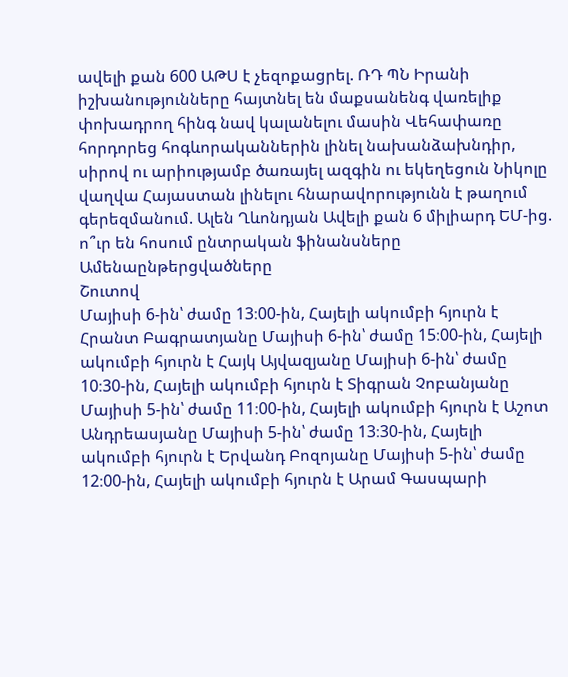ավելի քան 600 ԱԹՍ է չեզոքացրել. ՌԴ ՊՆ Իրանի իշխանությունները հայտնել են մաքսանենգ վառելիք փոխադրող հինգ նավ կալանելու մասին Վեհափառը հորդորեց հոգևորականներին լինել նախանձախնդիր, սիրով ու արիությամբ ծառայել ազգին ու եկեղեցուն Նիկոլը վաղվա Հայաստան լինելու հնարավորությունն է թաղում գերեզմանում. Ալեն Ղևոնդյան Ավելի քան 6 միլիարդ ԵՄ-ից. ո՞ւր են հոսում ընտրական ֆինանսները
Ամենաընթերցվածները
Շուտով
Մայիսի 6-ին՝ ժամը 13։00-ին, Հայելի ակումբի հյուրն է Հրանտ Բագրատյանը Մայիսի 6-ին՝ ժամը 15։00-ին, Հայելի ակումբի հյուրն է Հայկ Այվազյանը Մայիսի 6-ին՝ ժամը 10։30-ին, Հայելի ակումբի հյուրն է Տիգրան Չոբանյանը Մայիսի 5-ին՝ ժամը 11։00-ին, Հայելի ակումբի հյուրն է Աշոտ Անդրեասյանը Մայիսի 5-ին՝ ժամը 13։30-ին, Հայելի ակումբի հյուրն է Երվանդ Բոզոյանը Մայիսի 5-ին՝ ժամը 12։00-ին, Հայելի ակումբի հյուրն է Արամ Գասպարի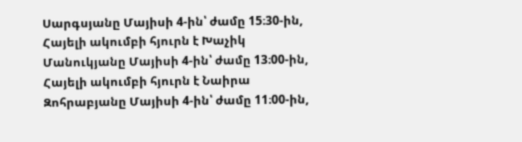Սարգսյանը Մայիսի 4-ին՝ ժամը 15։30-ին, Հայելի ակումբի հյուրն է Խաչիկ Մանուկյանը Մայիսի 4-ին՝ ժամը 13։00-ին, Հայելի ակումբի հյուրն է Նաիրա Զոհրաբյանը Մայիսի 4-ին՝ ժամը 11։00-ին,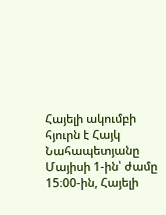Հայելի ակումբի հյուրն է Հայկ Նահապետյանը Մայիսի 1-ին՝ ժամը 15։00-ին, Հայելի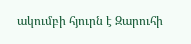ակումբի հյուրն է Զարուհի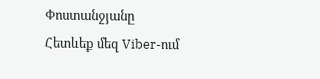Փոստանջյանը
Հետևեք մեզ Viber-ում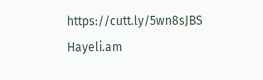https://cutt.ly/5wn8sJBS
Hayeli.am